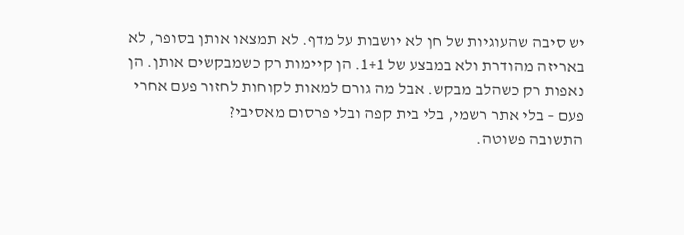יש סיבה שהעוגיות של חן לא יושבות על מדף. לא תמצאו אותן בסופר, לא באריזה מהודרת ולא במבצע של 1+1. הן קיימות רק כשמבקשים אותן. הן נאפות רק כשהלב מבקש. אבל מה גורם למאות לקוחות לחזור פעם אחרי פעם – בלי אתר רשמי, בלי בית קפה ובלי פרסום מאסיבי?
התשובה פשוטה.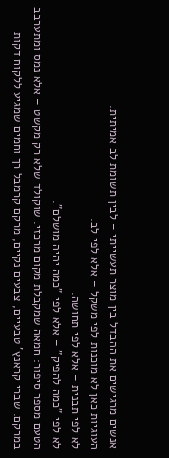אנשים מרגישים את ההבדל בין מוצר תעשייתי – לבין תשומת לב אמיתית.
העוגיות כאן לא מוכנות לפי משקל – אלא לפי לב.
לא לפי תבנית – אלא לפי תחושה.
לא לפי "כמה להפיק" – אלא לפי "כמה יהיה מושלם".
הטעם מספר סיפור: חמאה שמקבלת מקום מרכזי. שוקולד שלא רק מקשט – אלא נמס ומתערבב במרקם. שברי קראנץ' טבעיים, צבעים נקיים, מרקם קרמבל רך וחמים שמגיע ללקוח דקות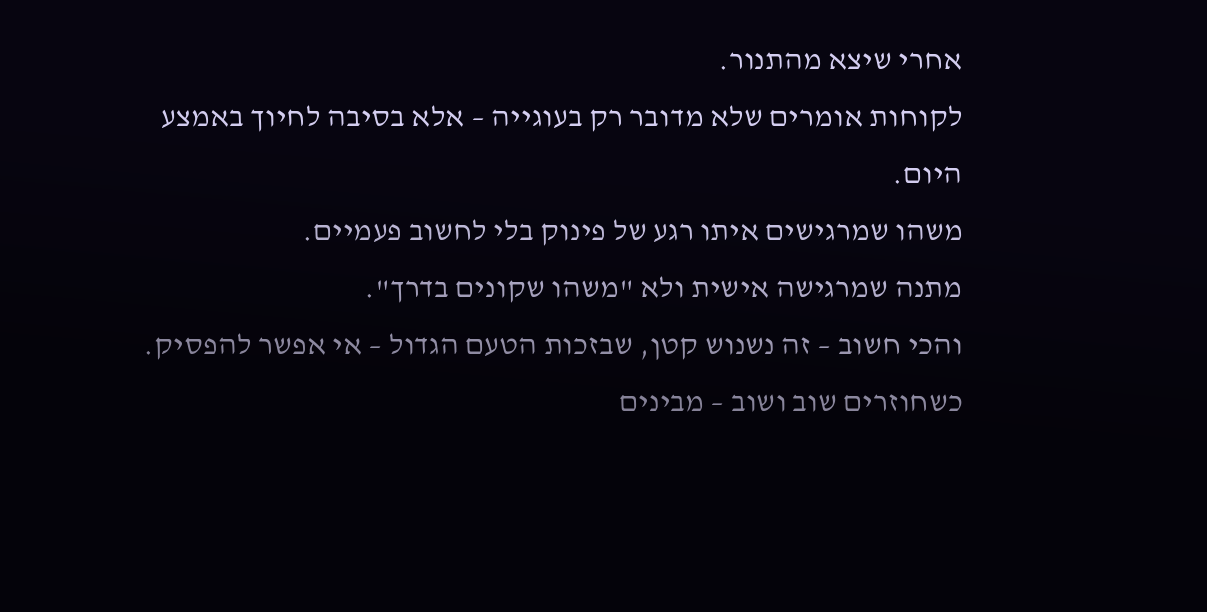אחרי שיצא מהתנור.
לקוחות אומרים שלא מדובר רק בעוגייה – אלא בסיבה לחיוך באמצע היום.
משהו שמרגישים איתו רגע של פינוק בלי לחשוב פעמיים.
מתנה שמרגישה אישית ולא "משהו שקונים בדרך".
והכי חשוב – זה נשנוש קטן, שבזכות הטעם הגדול – אי אפשר להפסיק.
כשחוזרים שוב ושוב – מבינים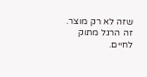שזה לא רק מוצר.
זה הרגל מתוק לחיים.